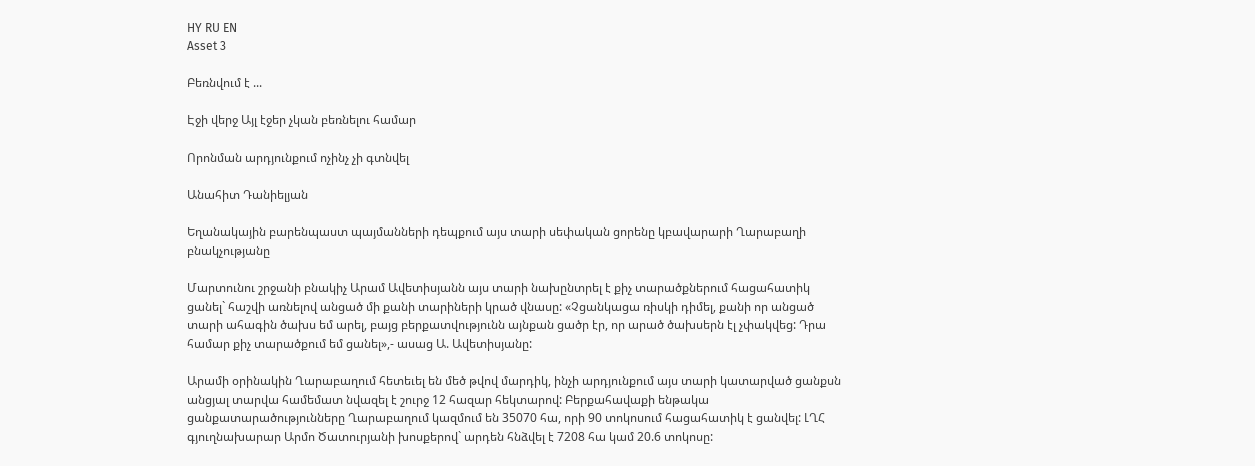HY RU EN
Asset 3

Բեռնվում է ...

Էջի վերջ Այլ էջեր չկան բեռնելու համար

Որոնման արդյունքում ոչինչ չի գտնվել

Անահիտ Դանիելյան

Եղանակային բարենպաստ պայմանների դեպքում այս տարի սեփական ցորենը կբավարարի Ղարաբաղի բնակչությանը

Մարտունու շրջանի բնակիչ Արամ Ավետիսյանն այս տարի նախընտրել է քիչ տարածքներում հացահատիկ ցանել` հաշվի առնելով անցած մի քանի տարիների կրած վնասը: «Չցանկացա ռիսկի դիմել, քանի որ անցած տարի ահագին ծախս եմ արել, բայց բերքատվությունն այնքան ցածր էր, որ արած ծախսերն էլ չփակվեց: Դրա համար քիչ տարածքում եմ ցանել»,- ասաց Ա. Ավետիսյանը:

Արամի օրինակին Ղարաբաղում հետեւել են մեծ թվով մարդիկ, ինչի արդյունքում այս տարի կատարված ցանքսն անցյալ տարվա համեմատ նվազել է շուրջ 12 հազար հեկտարով: Բերքահավաքի ենթակա ցանքատարածությունները Ղարաբաղում կազմում են 35070 հա, որի 90 տոկոսում հացահատիկ է ցանվել: ԼՂՀ գյուղնախարար Արմո Ծատուրյանի խոսքերով` արդեն հնձվել է 7208 հա կամ 20.6 տոկոսը: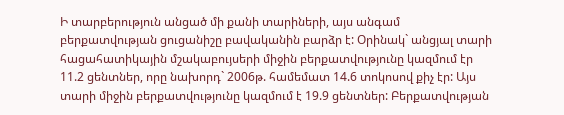Ի տարբերություն անցած մի քանի տարիների, այս անգամ բերքատվության ցուցանիշը բավականին բարձր է: Օրինակ` անցյալ տարի հացահատիկային մշակաբույսերի միջին բերքատվությունը կազմում էր 11.2 ցենտներ, որը նախորդ` 2006թ. համեմատ 14.6 տոկոսով քիչ էր: Այս տարի միջին բերքատվությունը կազմում է 19.9 ցենտներ: Բերքատվության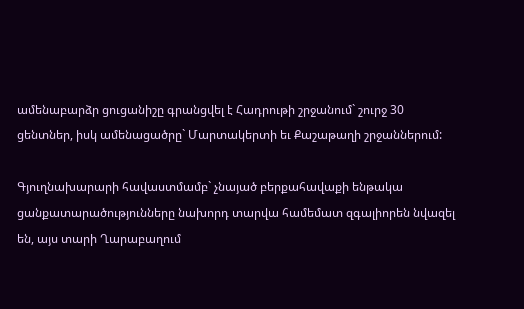ամենաբարձր ցուցանիշը գրանցվել է Հադրութի շրջանում` շուրջ 30 ցենտներ, իսկ ամենացածրը` Մարտակերտի եւ Քաշաթաղի շրջաններում:

Գյուղնախարարի հավաստմամբ` չնայած բերքահավաքի ենթակա ցանքատարածությունները նախորդ տարվա համեմատ զգալիորեն նվազել են, այս տարի Ղարաբաղում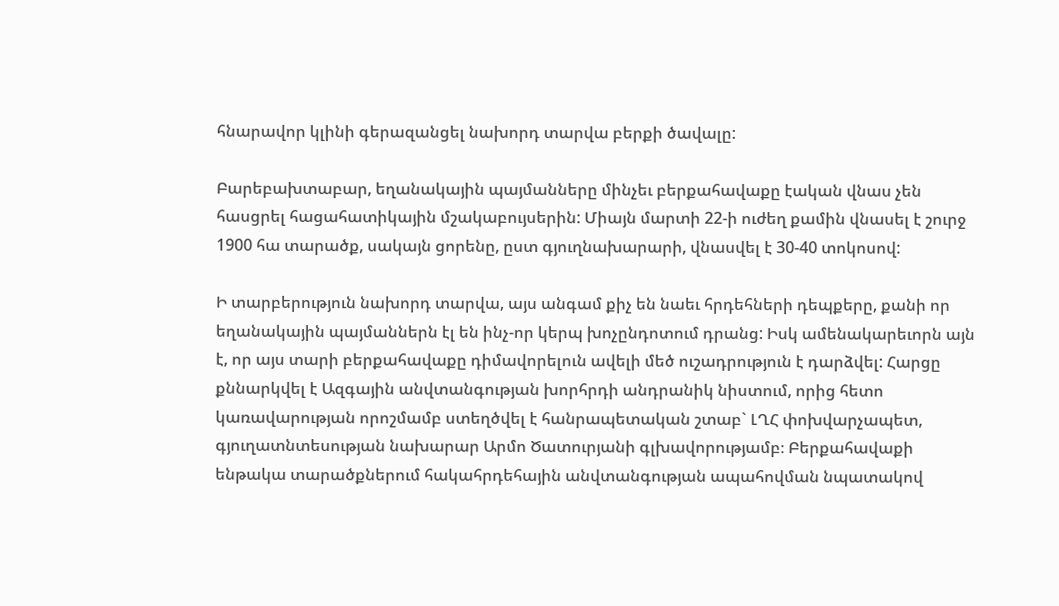հնարավոր կլինի գերազանցել նախորդ տարվա բերքի ծավալը:

Բարեբախտաբար, եղանակային պայմանները մինչեւ բերքահավաքը էական վնաս չեն հասցրել հացահատիկային մշակաբույսերին: Միայն մարտի 22-ի ուժեղ քամին վնասել է շուրջ 1900 հա տարածք, սակայն ցորենը, ըստ գյուղնախարարի, վնասվել է 30-40 տոկոսով:

Ի տարբերություն նախորդ տարվա, այս անգամ քիչ են նաեւ հրդեհների դեպքերը, քանի որ եղանակային պայմաններն էլ են ինչ-որ կերպ խոչընդոտում դրանց: Իսկ ամենակարեւորն այն է, որ այս տարի բերքահավաքը դիմավորելուն ավելի մեծ ուշադրություն է դարձվել: Հարցը քննարկվել է Ազգային անվտանգության խորհրդի անդրանիկ նիստում, որից հետո կառավարության որոշմամբ ստեղծվել է հանրապետական շտաբ` ԼՂՀ փոխվարչապետ, գյուղատնտեսության նախարար Արմո Ծատուրյանի գլխավորությամբ։ Բերքահավաքի ենթակա տարածքներում հակահրդեհային անվտանգության ապահովման նպատակով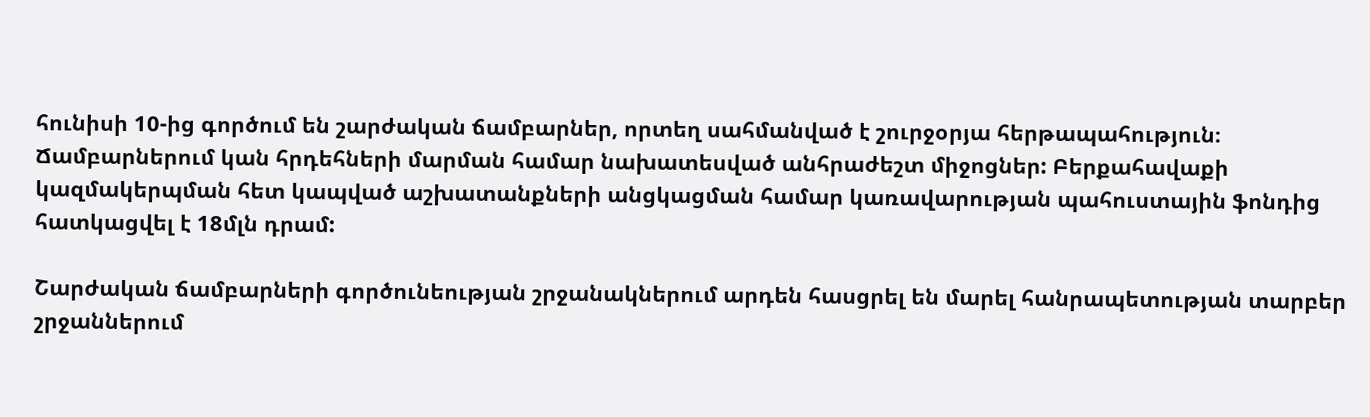հունիսի 10-ից գործում են շարժական ճամբարներ, որտեղ սահմանված է շուրջօրյա հերթապահություն։ Ճամբարներում կան հրդեհների մարման համար նախատեսված անհրաժեշտ միջոցներ: Բերքահավաքի կազմակերպման հետ կապված աշխատանքների անցկացման համար կառավարության պահուստային ֆոնդից հատկացվել է 18մլն դրամ:

Շարժական ճամբարների գործունեության շրջանակներում արդեն հասցրել են մարել հանրապետության տարբեր շրջաններում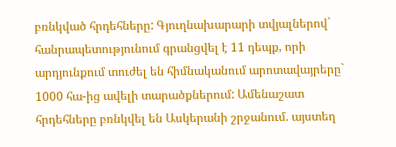բռնկված հրդեհները: Գյուղնախարարի տվյալներով` հանրապետությունում գրանցվել է 11 դեպք, որի արդյունքում տուժել են հիմնականում արոտավայրերը` 1000 հա-ից ավելի տարածքներում: Ամենաշատ հրդեհները բռնկվել են Ասկերանի շրջանում. այստեղ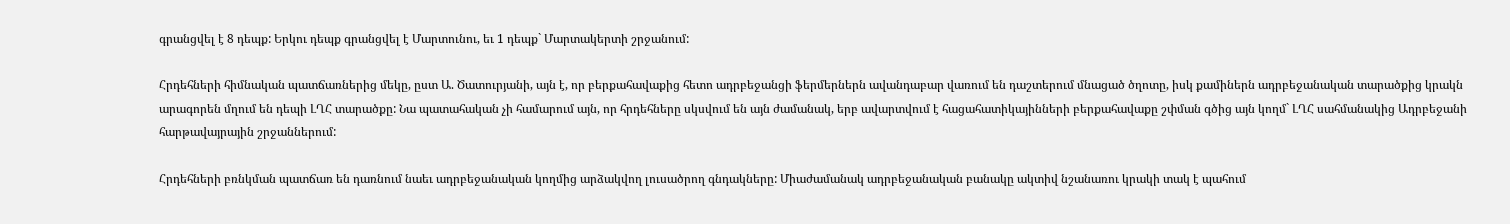գրանցվել է 8 դեպք: Երկու դեպք գրանցվել է Մարտունու, եւ 1 դեպք` Մարտակերտի շրջանում:

Հրդեհների հիմնական պատճառներից մեկը, ըստ Ա. Ծատուրյանի, այն է, որ բերքահավաքից հետո ադրբեջանցի ֆերմերներն ավանդաբար վառում են դաշտերում մնացած ծղոտը, իսկ քամիներն ադրբեջանական տարածքից կրակն արագորեն մղում են դեպի ԼՂՀ տարածքը: Նա պատահական չի համարում այն, որ հրդեհները սկսվում են այն ժամանակ, երբ ավարտվում է հացահատիկայինների բերքահավաքը շփման գծից այն կողմ` ԼՂՀ սահմանակից Ադրբեջանի հարթավայրային շրջաններում:

Հրդեհների բռնկման պատճառ են դառնում նաեւ ադրբեջանական կողմից արձակվող լուսածրող գնդակները: Միաժամանակ ադրբեջանական բանակը ակտիվ նշանառու կրակի տակ է պահում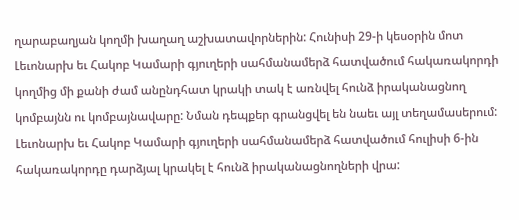ղարաբաղյան կողմի խաղաղ աշխատավորներին: Հունիսի 29-ի կեսօրին մոտ Լեւոնարխ եւ Հակոբ Կամարի գյուղերի սահմանամերձ հատվածում հակառակորդի կողմից մի քանի ժամ անընդհատ կրակի տակ է առնվել հունձ իրականացնող կոմբայնն ու կոմբայնավարը: Նման դեպքեր գրանցվել են նաեւ այլ տեղամասերում: Լեւոնարխ եւ Հակոբ Կամարի գյուղերի սահմանամերձ հատվածում հուլիսի 6-ին հակառակորդը դարձյալ կրակել է հունձ իրականացնողների վրա: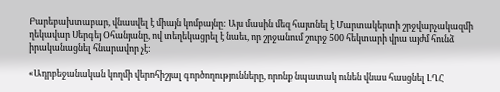Բարեբախտաբար, վնասվել է միայն կոմբայնը: Այս մասին մեզ հայտնել է Մարտակերտի շրջվարչակազմի ղեկավար Սերգեյ Օհանյանը, ով տեղեկացրել է նաեւ, որ շրջանում շուրջ 500 հեկտարի վրա այժմ հունձ իրականացնել հնարավոր չէ:

«Ադրբեջանական կողմի վերոհիշյալ գործողությունները, որոնք նպատակ ունեն վնաս հասցնել ԼՂՀ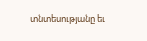տնտեսությանը եւ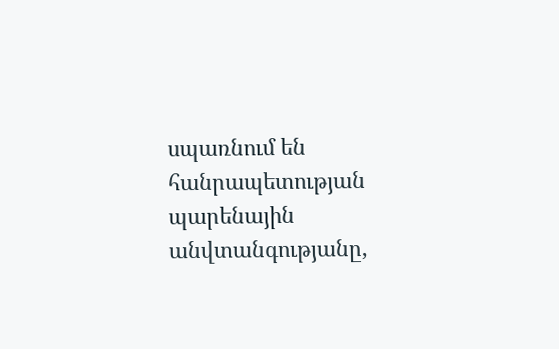սպառնում են հանրապետության պարենային անվտանգությանը,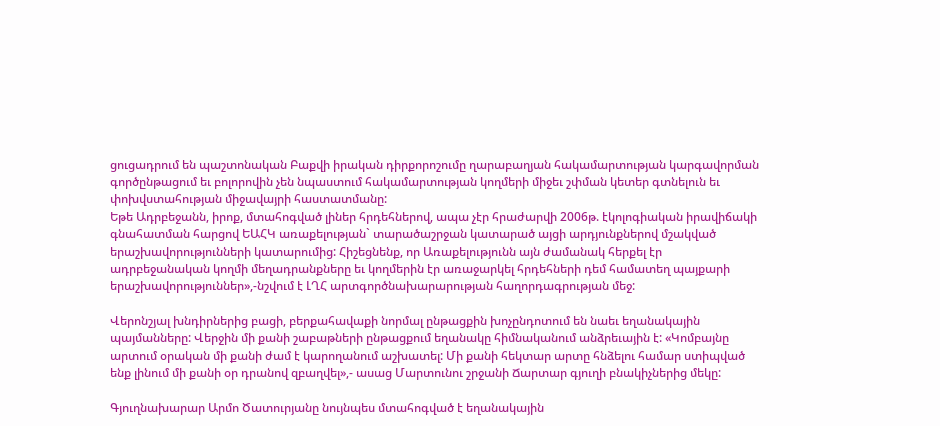ցուցադրում են պաշտոնական Բաքվի իրական դիրքորոշումը ղարաբաղյան հակամարտության կարգավորման գործընթացում եւ բոլորովին չեն նպաստում հակամարտության կողմերի միջեւ շփման կետեր գտնելուն եւ փոխվստահության միջավայրի հաստատմանը:
Եթե Ադրբեջանն, իրոք, մտահոգված լիներ հրդեհներով, ապա չէր հրաժարվի 2006թ. էկոլոգիական իրավիճակի գնահատման հարցով ԵԱՀԿ առաքելության` տարածաշրջան կատարած այցի արդյունքներով մշակված երաշխավորությունների կատարումից: Հիշեցնենք, որ Առաքելությունն այն ժամանակ հերքել էր ադրբեջանական կողմի մեղադրանքները եւ կողմերին էր առաջարկել հրդեհների դեմ համատեղ պայքարի երաշխավորություններ»,-նշվում է ԼՂՀ արտգործնախարարության հաղորդագրության մեջ:

Վերոնշյալ խնդիրներից բացի, բերքահավաքի նորմալ ընթացքին խոչընդոտում են նաեւ եղանակային պայմանները: Վերջին մի քանի շաբաթների ընթացքում եղանակը հիմնականում անձրեւային է: «Կոմբայնը արտում օրական մի քանի ժամ է կարողանում աշխատել: Մի քանի հեկտար արտը հնձելու համար ստիպված ենք լինում մի քանի օր դրանով զբաղվել»,- ասաց Մարտունու շրջանի Ճարտար գյուղի բնակիչներից մեկը:

Գյուղնախարար Արմո Ծատուրյանը նույնպես մտահոգված է եղանակային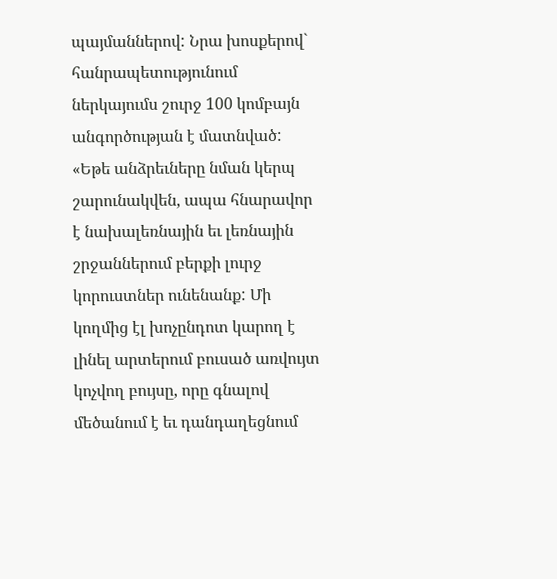պայմաններով: Նրա խոսքերով` հանրապետությունում ներկայումս շուրջ 100 կոմբայն անգործության է մատնված: «Եթե անձրեւները նման կերպ շարունակվեն, ապա հնարավոր է նախալեռնային եւ լեռնային շրջաններում բերքի լուրջ կորուստներ ունենանք: Մի կողմից էլ խոչընդոտ կարող է լինել արտերում բուսած առվույտ կոչվող բույսը, որը գնալով մեծանում է եւ դանդաղեցնում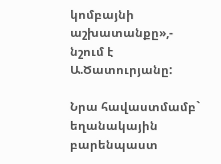կոմբայնի աշխատանքը»,- նշում է Ա.Ծատուրյանը:

Նրա հավաստմամբ` եղանակային բարենպաստ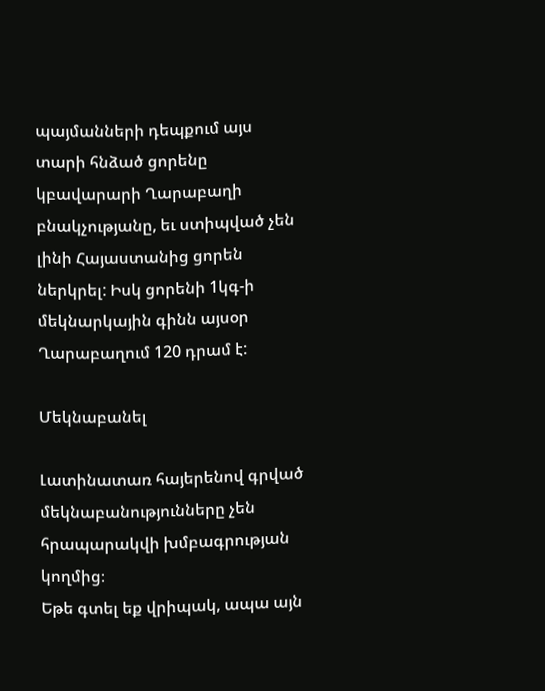պայմանների դեպքում այս տարի հնձած ցորենը կբավարարի Ղարաբաղի բնակչությանը, եւ ստիպված չեն լինի Հայաստանից ցորեն ներկրել: Իսկ ցորենի 1կգ-ի մեկնարկային գինն այսօր Ղարաբաղում 120 դրամ է:

Մեկնաբանել

Լատինատառ հայերենով գրված մեկնաբանությունները չեն հրապարակվի խմբագրության կողմից։
Եթե գտել եք վրիպակ, ապա այն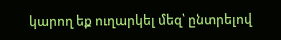կարող եք ուղարկել մեզ՝ ընտրելով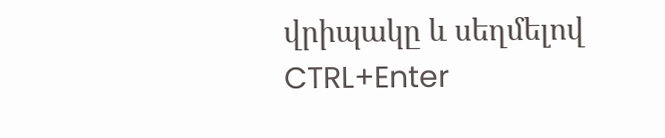վրիպակը և սեղմելով CTRL+Enter